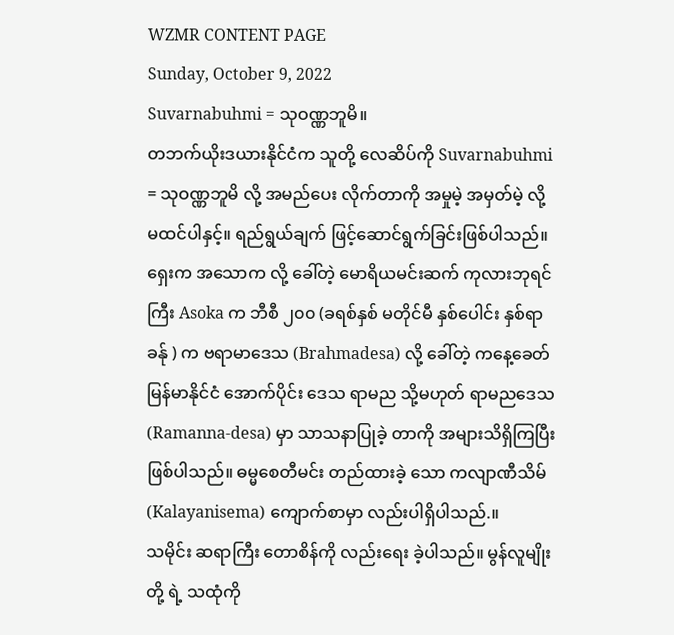WZMR CONTENT PAGE
Sunday, October 9, 2022
Suvarnabuhmi = သုဝဏ္ဏဘူမိ။
တဘက်ယိုးဒယားနိုင်ငံက သူတို့ လေဆိပ်ကို Suvarnabuhmi = သုဝဏ္ဏဘူမိ လို့ အမည်ပေး လိုက်တာကို အမှုမဲ့ အမှတ်မဲ့ လို့ မထင်ပါနှင့်။ ရည်ရွယ်ချက် ဖြင့်ဆောင်ရွက်ခြင်းဖြစ်ပါသည်။ ရှေးက အသောက လို့ ခေါ်တဲ့ မောရိယမင်းဆက် ကုလားဘုရင်ကြီး Asoka က ဘီစီ ၂၀၀ (ခရစ်နှစ် မတိုင်မီ နှစ်ပေါင်း နှစ်ရာ ခန်ု ) က ဗရာမာဒေသ (Brahmadesa) လို့ ခေါ်တဲ့ ကနေ့ခေတ် မြန်မာနိုင်ငံ အောက်ပိုင်း ဒေသ ရာမည သို့မဟုတ် ရာမညဒေသ (Ramanna-desa) မှာ သာသနာပြုခဲ့ တာကို အများသိရှိကြပြီး ဖြစ်ပါသည်။ ဓမ္မစေတီမင်း တည်ထားခဲ့ သော ကလျာဏီသိမ် (Kalayanisema) ကျောက်စာမှာ လည်းပါရှိပါသည်.။
သမိုင်း ဆရာကြီး တောစိန်ကို လည်းရေး ခဲ့ပါသည်။ မွန်လူမျိုးတို့ ရဲ့ သထုံကို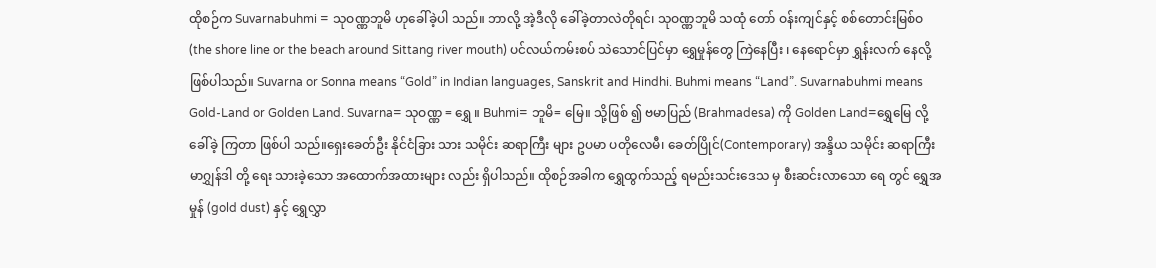ထိုစဉ်က Suvarnabuhmi = သုဝဏ္ဏဘူမိ ဟုခေါ်ခဲ့ပါ သည်။ ဘာလို့ အဲ့ဒီလို ခေါ်ခဲ့တာလဲတိုရင်၊ သုဝဏ္ဏဘူမိ သထုံ တော် ဝန်းကျင်နှင့် စစ်တောင်းမြစ်ဝ (the shore line or the beach around Sittang river mouth) ပင်လယ်ကမ်းစပ် သဲသောင်ပြင်မှာ ရွှေမှုန်တွေ ကြဲနေပြီး ၊ နေရောင်မှာ ရွှန်းလက် နေလို့ဖြစ်ပါသည်။ Suvarna or Sonna means “Gold” in Indian languages, Sanskrit and Hindhi. Buhmi means “Land”. Suvarnabuhmi means Gold-Land or Golden Land. Suvarna= သုဝဏ္ဏ = ရွှေ ။ Buhmi= ဘူမိ= မြေ။ သို့ဖြစ် ၍ ဗမာပြည် (Brahmadesa) ကို Golden Land=ရွှေမြေ လို့ ခေါ်ခဲ့ ကြတာ ဖြစ်ပါ သည်။ရှေးခေတ်ဦး နိုင်ငံခြား သား သမိုင်း ဆရာကြီး များ ဥပမာ ပတိုလေမီ၊ ခေတ်ပြိုင်(Contemporary) အန္ဒိယ သမိုင်း ဆရာကြီး မာဂျွှန်ဒါ တို့ ရေး သားခဲ့သော အထောက်အထားများ လည်း ရှိပါသည်။ ထိုစဉ်အခါက ရွှေထွက်သည့် ရမည်းသင်းဒေသ မှ စီးဆင်းလာသော ရေ တွင် ရွှေအမှုန် (gold dust) နှင့် ရွှေလွှာ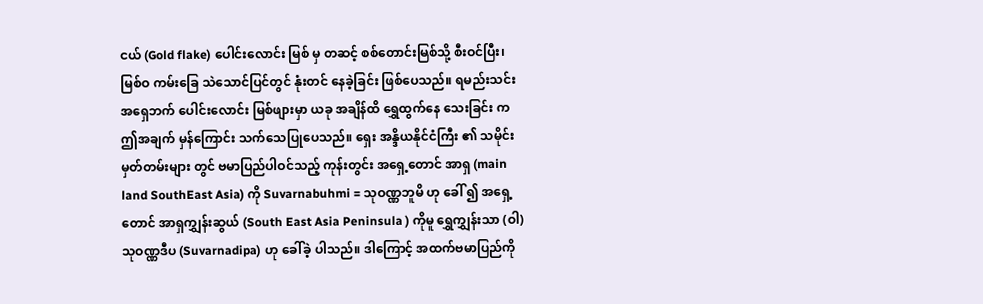ငယ် (Gold flake) ပေါင်းလောင်း မြစ် မှ တဆင့် စစ်တောင်းမြစ်သို့ စီးဝင်ပြီး၊ မြစ်ဝ ကမ်းခြေ သဲသောင်ပြင်တွင် နုံးတင် နေခဲ့ခြင်း ဖြစ်ပေသည်။ ရမည်းသင်း အရှေဘက် ပေါင်းလောင်း မြစ်ဖျားမှာ ယခု အချိန်ထိ ရွှေထွက်နေ သေးခြင်း က ဤအချက် မှန်ကြောင်း သက်သေပြုပေသည်။ ရှေး အန္ဒိယနိုင်ငံကြီး ၏ သမိုင်းမှတ်တမ်းများ တွင် ဗမာပြည်ပါဝင်သည့် ကုန်းတွင်း အရှေ့တောင် အာရှ (main land SouthEast Asia) ကို Suvarnabuhmi = သုဝဏ္ဏဘူမိ ဟု ခေါ် ၍ အရှေ့တောင် အာရှကျွှန်းဆွယ် (South East Asia Peninsula ) ကိုမူ ရွှေကျွှန်းသာ (ဝါ) သုဝဏ္ဏဒီပ (Suvarnadipa) ဟု ခေါ်ခဲ့ ပါသည်။ ဒါကြောင့် အထက်ဗမာပြည်ကို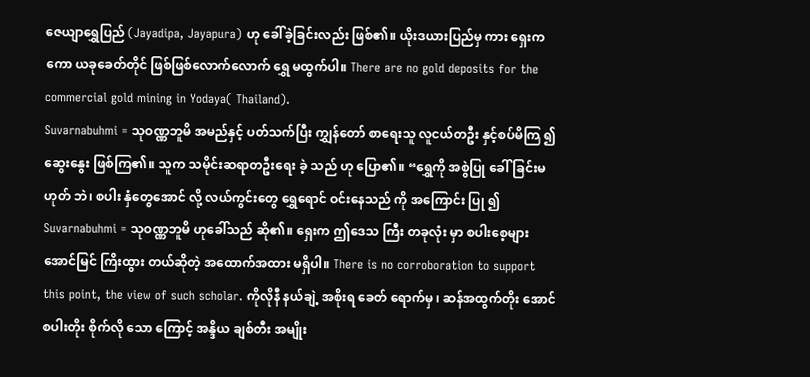ဇေယျာရွှေပြည် (Jayadipa, Jayapura) ဟု ခေါ်ခဲ့ခြင်းလည်း ဖြစ်၏။ ယိုးဒယားပြည်မှ ကား ရှေးကကော ယခုခေတ်တိုင် ဖြစ်ဖြစ်လောက်လောက် ရွှေ မထွက်ပါ။ There are no gold deposits for the commercial gold mining in Yodaya( Thailand).
Suvarnabuhmi = သုဝဏ္ဏဘူမိ အမည်နှင့် ပတ်သက်ပြီး ကျွှန်တော် စာရေးသူ လူငယ်တဦး နှင့်စပ်မိကြ ၍ ဆွေးနွေး ဖြစ်ကြ၏။ သူက သမိုင်းဆရာတဦးရေး ခဲ့ သည် ဟု ပြော၏။ “ရွှေကို အစွဲပြု ခေါ်ခြင်းမဟုတ် ဘဲ၊ စပါး နှံတွေအောင် လို့ လယ်ကွင်းတွေ ရွှေရောင် ဝင်းနေသည် ကို အကြောင်း ပြု ၍ Suvarnabuhmi = သုဝဏ္ဏဘူမိ ဟုခေါ်သည် ဆို၏။ ရှေးက ဤဒေသ ကြီး တခုလုံး မှာ စပါးစေ့များ အောင်မြင် ကြိးထွား တယ်ဆိုတဲ့ အထောက်အထား မရှိပါ။ There is no corroboration to support this point, the view of such scholar. ကိုလိုနီ နယ်ချဲ့ အစိုးရ ခေတ် ရောက်မှ ၊ ဆန်အထွက်တိုး အောင် စပါးတိုး စိုက်လို သော ကြောင့် အန္ဒိယ ချစ်တီး အမျိုး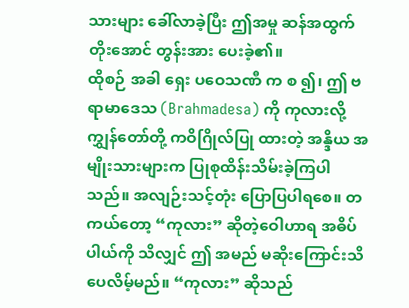သားများ ခေါ်လာခဲ့ပြီး ဤအမှု ဆန်အထွက်တိုးအောင် တွန်းအား ပေးခဲ့၏။
ထိုစဉ် အခါ ရှေး ပဝေသဏီ က စ ၍၊ ဤ ဗရာမာဒေသ (Brahmadesa) ကို ကုလားလို့ ကျွှန်တော်တို့ ကဝိဂြိုလ်ပြု ထားတဲ့ အန္ဒိယ အမျိုးသားများက ပြုစုထိန်းသိမ်းခဲ့ကြပါသည်။ အလျဉ်းသင့်တုံး ပြောပြပါရစေ။ တကယ်တော့ “ကုလား” ဆိုတဲ့ဝေါဟာရ အဓိပ်ပါယ်ကို သိလျှင် ဤ အမည် မဆိုးကြောင်းသိပေလိမ့်မည်။ “ကုလား” ဆိုသည်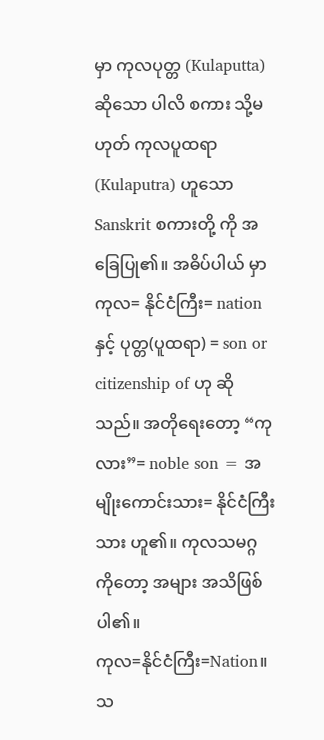မှာ ကုလပုတ္တ (Kulaputta) ဆိုသော ပါလိ စကား သို့မဟုတ် ကုလပူထရာ (Kulaputra) ဟူသော Sanskrit စကားတို့ ကို အခြေပြု၏။ အဓိပ်ပါယ် မှာ ကုလ= နိုင်ငံကြီး= nation နှင့် ပုတ္တ(ပူထရာ) = son or citizenship of ဟု ဆိုသည်။ အတိုရေးတော့ “ကုလား”= noble son = အမျိုးကောင်းသား= နိုင်ငံကြီးသား ဟူ၏။ ကုလသမဂ္ဂ ကိုတော့ အများ အသိဖြစ်ပါ၏။
ကုလ=နိုင်ငံကြီး=Nation။ သ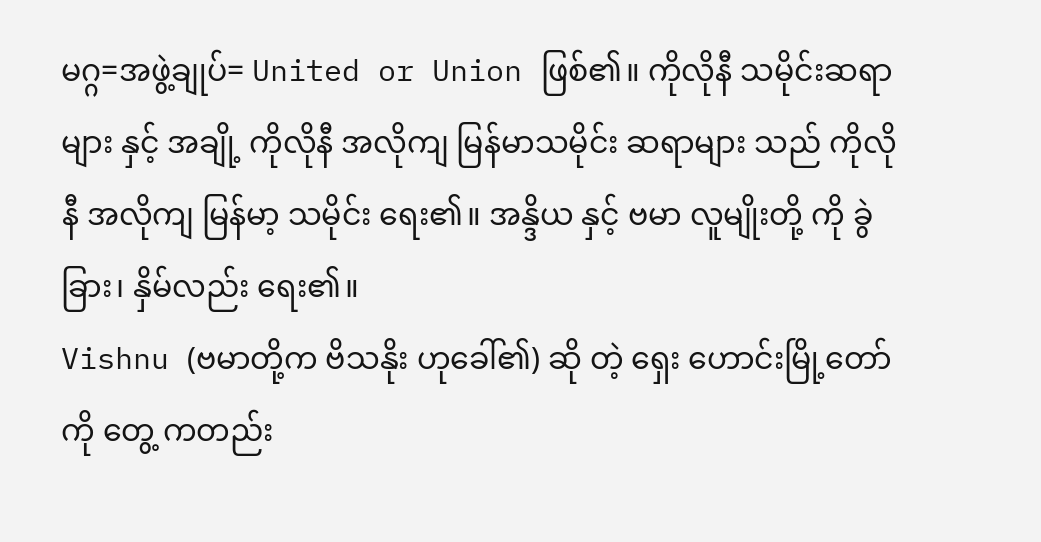မဂ္ဂ=အဖွဲ့ချုပ်= United or Union ဖြစ်၏။ ကိုလိုနီ သမိုင်းဆရာများ နှင့် အချို့ ကိုလိုနီ အလိုကျ မြန်မာသမိုင်း ဆရာများ သည် ကိုလိုနီ အလိုကျ မြန်မာ့ သမိုင်း ရေး၏။ အန္ဒိယ နှင့် ဗမာ လူမျိုးတို့ ကို ခွဲခြား၊ နှိမ်လည်း ရေး၏။
Vishnu (ဗမာတို့က ဗိသနိုး ဟုခေါ်၏) ဆို တဲ့ ရှေး ဟောင်းမြို့တော် ကို တွေ့ ကတည်း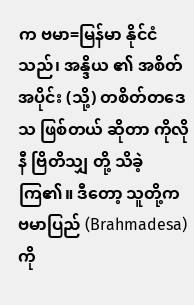က ဗမာ=မြန်မာ နိုင်ငံ သည်၊ အန္ဒိယ ၏ အစိတ်အပိုင်း (သို့) တစိတ်တဒေသ ဖြစ်တယ် ဆိုတာ ကိုလိုနီ ဗြိတိသျှ တို့ သိခဲ့ ကြ၏။ ဒီတော့ သူတို့က ဗမာပြည် (Brahmadesa) ကို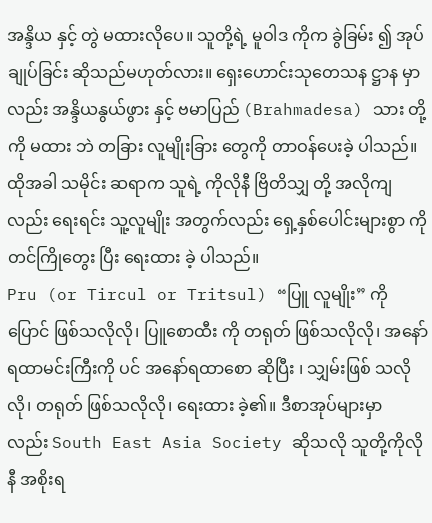အန္ဒိယ နှင့် တွဲ မထားလိုပေ။ သူတို့ရဲ့ မူဝါဒ ကိုက ခွဲခြမ်း ၍ အုပ်ချုပ်ခြင်း ဆိုသည်မဟုတ်လား။ ရှေးဟောင်းသုတေသန ဋ္ဌာန မှာလည်း အန္ဒိယနွယ်ဖွား နှင့် ဗမာပြည် (Brahmadesa) သား တို့ကို မထား ဘဲ တခြား လူမျိုးခြား တွေကို တာဝန်ပေးခဲ့ ပါသည်။ ထိုအခါ သမိုင်း ဆရာက သူရဲ့ ကိုလိုနီ ဗြိတိသျှ တို့ အလိုကျလည်း ရေးရင်း သူ့လူမျိုး အတွက်လည်း ရှေ့နှစ်ပေါင်းများစွာ ကို တင်ကြိုတွေး ပြီး ရေးထား ခဲ့ ပါသည်။
Pru (or Tircul or Tritsul) “ပြူ လူမျိုး” ကို ပြောင် ဖြစ်သလိုလို၊ ပြူစောထီး ကို တရုတ် ဖြစ်သလိုလို၊ အနော်ရထာမင်းကြီးကို ပင် အနော်ရထာစော ဆိုပြီး ၊ သျှမ်းဖြစ် သလိုလို၊ တရုတ် ဖြစ်သလိုလို၊ ရေးထား ခဲ့၏။ ဒီစာအုပ်များမှာ လည်း South East Asia Society ဆိုသလို သူတို့ကိုလိုနီ အစိုးရ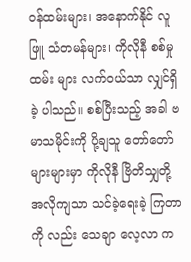ဝန်ထမ်းများ၊ အနောက်နိုင် လူဖြူ သံတမန်များ၊ ကိုလိုနီ စစ်မှုထမ်း များ လက်ဝယ်သာ လျှင်ရှိခဲ့ ပါသည်။ စစ်ပြီးသည့် အခါ ဗမာသမိုင်းကို ပို့ချသူ တော်တော်များများမှာ ကိုလိုနီ ဗြိတိသျှတို့ အလိုကျသာ သင်ခဲ့ရေးခဲ့ ကြတာကို လည်း သေချာ လေ့လာ က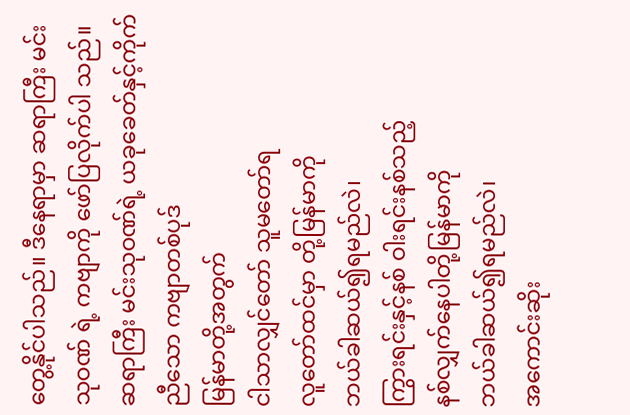တွေ့နိုင်ပါသည်။ ဒီနေရာမှာ ဆရာကြီး မင်းသုဝဏ် ရဲ့ ကဗျာကို ဖော်ပြလိုက်ပါ သည်။
ဆရာကြီး မင်းသုဝဏ်ရဲ့ ယခုခေတ်နှင့်ကိုက်ညီသော ကဗျာတစ်ပုဒ်
မြန်မာတို့အတွက်
ငါသာလျှင်တော် သူမတော်ရ
လူတော်ထင်မှာ တို့မြန်မာကို
ဘယ်ခါဆယ်၍ရမည်လဲ၊
ကြွားရင်းနှင့်နစ် ဝါးရင်းနစ်သည့်
နစ်လျှက်နေပါတို့မြန်မာကို
ဘယ်ခါဆယ်၍ရမည်လဲ၊
အကောင်းဆိုး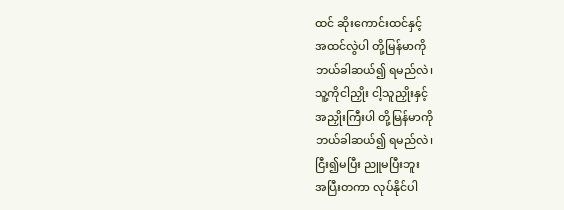ထင် ဆိုးကောင်းထင်နှင့်
အထင်လွဲပါ တို့မြန်မာကို
ဘယ်ခါဆယ်၍ ရမည်လဲ၊
သူ့ကိုငါညှိုး ငါ့သူညှိုးနှင့်
အညှိုးကြီးပါ တို့မြန်မာကို
ဘယ်ခါဆယ်၍ ရမည်လဲ၊
ငြီး၍မပြီး ညူမပြီးဘူး
အပြီးတကာ လုပ်နိုင်ပါ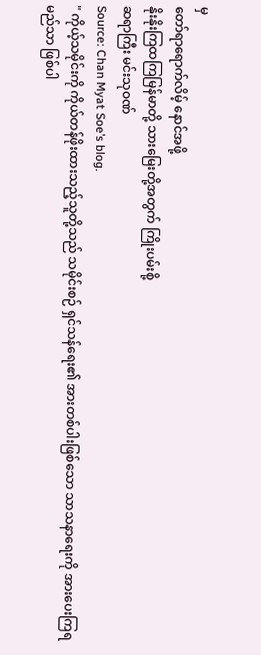မှ
တော်ရာရောက်လိမ့် နောင်အဖို့
နိုးနိုးကြထကြမြန်မာတို့ သားမြေးတို့အတွက် ကြိုးပမ်းစို့
ဆရာကြီး မင်းသုဝဏ်
Source: Chan Myat Soe’s blog.
" ကိုယ့်သမိုင်းကို ကိုယ်တန်ဖိုးထားသည့်သူတို့သည် သမိုင်းစဉ် ရှင်သန်ရေး၏ အားတစ်ပါးဖြစ်သော သာသနာရေးကို အားပေးကြရမည်သာ ဖြစ်ပါ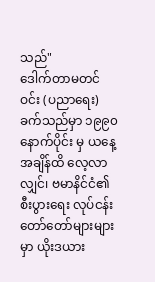သည်"
ဒေါက်တာမတင်ဝင်း (ပညာရေး)
ခက်သည်မှာ ၁၉၉၀ နောက်ပိုင်း မှ ယနေ့ အချိန်ထိ လေ့လာလျှင်၊ ဗမာနိင်ငံ၏ စီးပွားရေး လုပ်ငန်း တော်တော်များများ မှာ ယိုးဒယား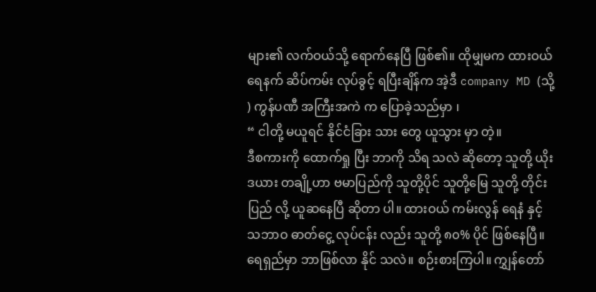များ၏ လက်ဝယ်သို့ ရောက်နေပြီ ဖြစ်၏။ ထိုမျှမက ထားဝယ်ရေနက် ဆိပ်ကမ်း လုပ်ခွင့် ရပြီးချိန်က အဲ့ဒီ company MD (သို့ ) ကွန်ပဏီ အကြီးအကဲ က ပြောခဲ့သည်မှာ ၊
“ ငါတို့ မယူရင် နိုင်ငံခြား သား တွေ ယူသွား မှာ တဲ့။
ဒီစကားကို ထောက်ရှု ပြီး ဘာကို သိရ သလဲ ဆိုတော့ သူတို့ ယိုးဒယား တချို့ဟာ ဗမာပြည်ကို သူတို့ပိုင် သူတို့မြေ သူတို့ တိုင်းပြည် လို့ ယူဆနေပြီ ဆိုတာ ပါ။ ထားဝယ် ကမ်းလွန် ရေနံ နှင့် သဘာဝ ဓာတ်ငွေ့ လုပ်ငန်း လည်း သူတို့ ၈၀% ပိုင် ဖြစ်နေပြီ။ ရေရှည်မှာ ဘာဖြစ်လာ နိုင် သလဲ။ စဉ်းစားကြပါ။ ကျွှန်တော်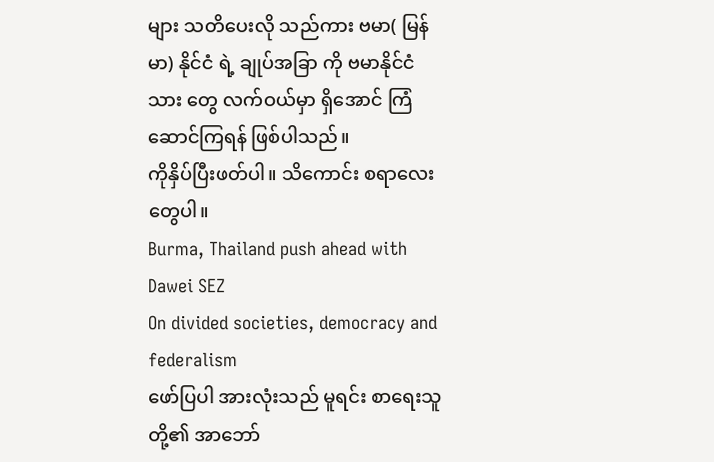များ သတိပေးလို သည်ကား ဗမာ( မြန်မာ) နိုင်ငံ ရဲ့ ချုပ်အခြာ ကို ဗမာနိုင်ငံသား တွေ လက်ဝယ်မှာ ရှိအောင် ကြံဆောင်ကြရန် ဖြစ်ပါသည်။
ကိုနှိပ်ပြီးဖတ်ပါ။ သိကောင်း စရာလေး တွေပါ။
Burma, Thailand push ahead with Dawei SEZ
On divided societies, democracy and federalism
ဖော်ပြပါ အားလုံးသည် မူရင်း စာရေးသူ တို့၏ အာဘော်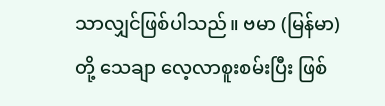သာလျှင်ဖြစ်ပါသည်။ ဗမာ (မြန်မာ) တို့ သေချာ လေ့လာစူးစမ်းပြီး ဖြစ်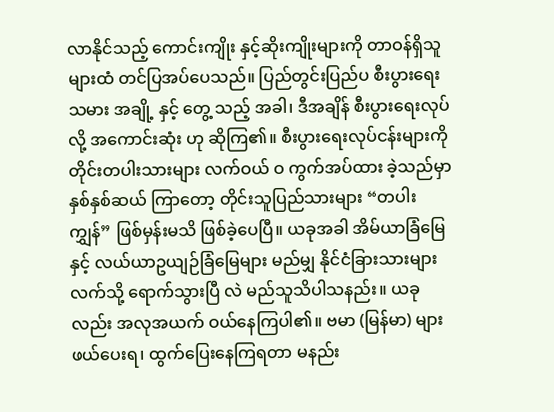လာနိုင်သည့် ကောင်းကျိုး နှင့်ဆိုးကျိုးများကို တာဝန်ရှိသူများထံ တင်ပြအပ်ပေသည်။ ပြည်တွင်းပြည်ပ စီးပွားရေး သမား အချို့ နှင့် တွေ့ သည့် အခါ၊ ဒီအချိန် စီးပွားရေးလုပ်လို့ အကောင်းဆုံး ဟု ဆိုကြ၏။ စီးပွားရေးလုပ်ငန်းများကို တိုင်းတပါးသားများ လက်ဝယ် ဝ ကွက်အပ်ထား ခဲ့သည်မှာ နှစ်နှစ်ဆယ် ကြာတော့ တိုင်းသူပြည်သားများ “တပါးကျွှန်” ဖြစ်မှန်းမသိ ဖြစ်ခဲ့ပေပြီ။ ယခုအခါ အိမ်ယာခြံမြေ နှင့် လယ်ယာဥယျဉ်ခြံမြေများ မည်မျှ နိုင်ငံခြားသားများ လက်သို့ ရောက်သွားပြီ လဲ မည်သူသိပါသနည်း။ ယခုလည်း အလုအယက် ဝယ်နေကြပါ၏။ ဗမာ (မြန်မာ) များ ဖယ်ပေးရ၊ ထွက်ပြေးနေကြရတာ မနည်း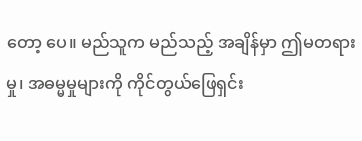တော့ ပေ။ မည်သူက မည်သည့် အချိန်မှာ ဤမတရားမှု၊ အဓမ္မမှုများကို ကိုင်တွယ်ဖြေရှင်း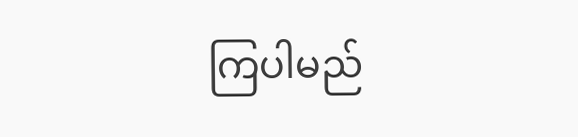ကြပါမည်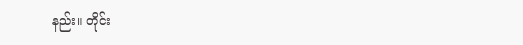နည်း။ တိုင်း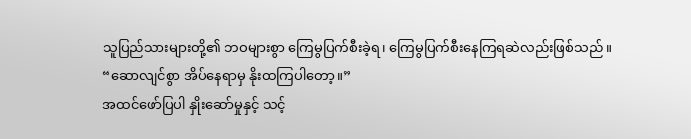သူပြည်သားများတို့၏ ဘဝများစွာ ကြေမွပြက်စီးခဲ့ရ၊ ကြေမွပြက်စီးနေကြရဆဲလည်းဖြစ်သည်။
“ဆောလျင်စွာ အိပ်နေရာမှ နိုးထကြပါတော့။”
အထင်ဖော်ပြပါ နှိုးဆော်မှုနှင့် သင့်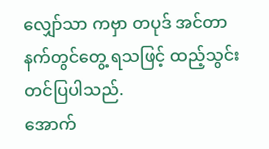လျှော်သာ ကဗှာ တပုဒ် အင်တာနက်တွင်တွေ့ ရသဖြင့် ထည့်သွင်း တင်ပြပါသည်.
အောက်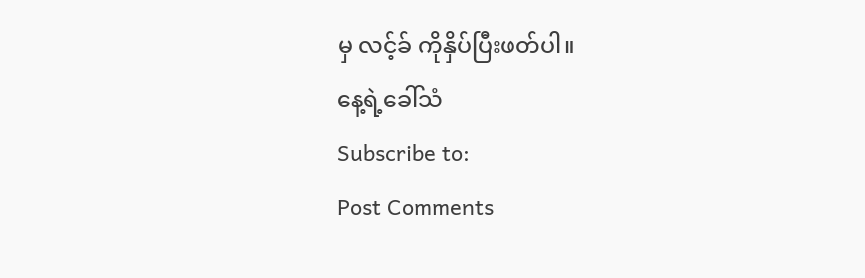မှ လင့်ခ် ကိုနှိပ်ပြီးဖတ်ပါ။
နေ့ရဲ့ခေါ်သံ
Subscribe to:
Post Comments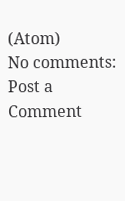(Atom)
No comments:
Post a Comment